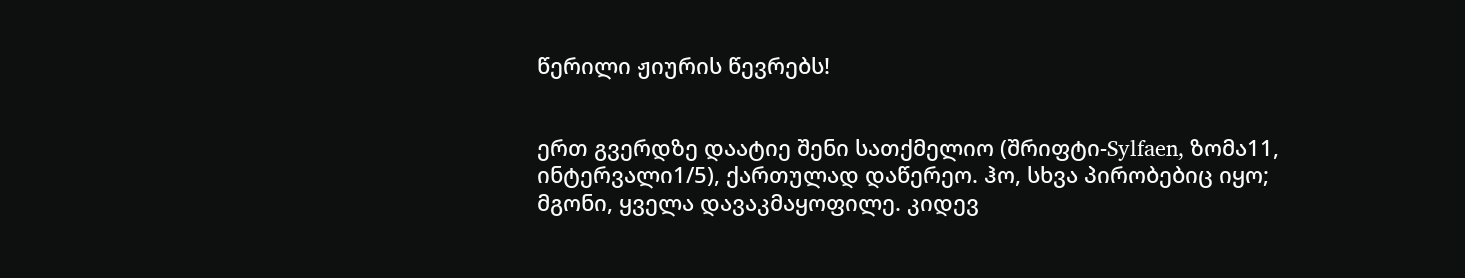წერილი ჟიურის წევრებს!


ერთ გვერდზე დაატიე შენი სათქმელიო (შრიფტი-Sylfaen, ზომა11, ინტერვალი1/5), ქართულად დაწერეო. ჰო, სხვა პირობებიც იყო; მგონი, ყველა დავაკმაყოფილე. კიდევ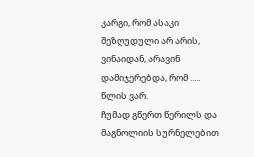კარგი, რომ ასაკი შეზღუდული არ არის, ვინაიდან, არავინ დამიჯერებდა, რომ ..... წლის ვარ.                                                                                                                                                                           ჩუმად გწერთ წერილს და მაგნოლიის სურნელებით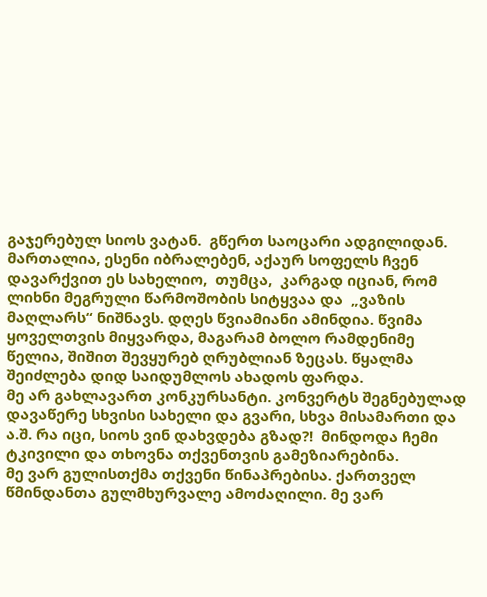გაჯერებულ სიოს ვატან.  გწერთ საოცარი ადგილიდან. მართალია, ესენი იბრალებენ, აქაურ სოფელს ჩვენ დავარქვით ეს სახელიო,  თუმცა,  კარგად იციან, რომ ლიხნი მეგრული წარმოშობის სიტყვაა და  „ვაზის მაღლარს“ ნიშნავს. დღეს წვიამიანი ამინდია. წვიმა ყოველთვის მიყვარდა, მაგარამ ბოლო რამდენიმე წელია, შიშით შევყურებ ღრუბლიან ზეცას. წყალმა შეიძლება დიდ საიდუმლოს ახადოს ფარდა.                                                                                                                           მე არ გახლავართ კონკურსანტი. კონვერტს შეგნებულად დავაწერე სხვისი სახელი და გვარი, სხვა მისამართი და ა.შ. რა იცი, სიოს ვინ დახვდება გზად?!  მინდოდა ჩემი ტკივილი და თხოვნა თქვენთვის გამეზიარებინა.                                                                                                მე ვარ გულისთქმა თქვენი წინაპრებისა. ქართველ წმინდანთა გულმხურვალე ამოძაღილი. მე ვარ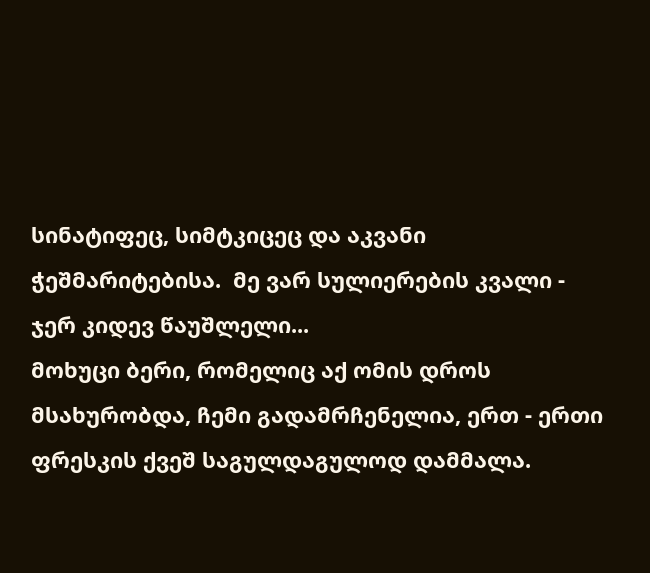სინატიფეც, სიმტკიცეც და აკვანი ჭეშმარიტებისა.  მე ვარ სულიერების კვალი - ჯერ კიდევ წაუშლელი...                                                                                                              მოხუცი ბერი, რომელიც აქ ომის დროს მსახურობდა, ჩემი გადამრჩენელია, ერთ - ერთი ფრესკის ქვეშ საგულდაგულოდ დამმალა.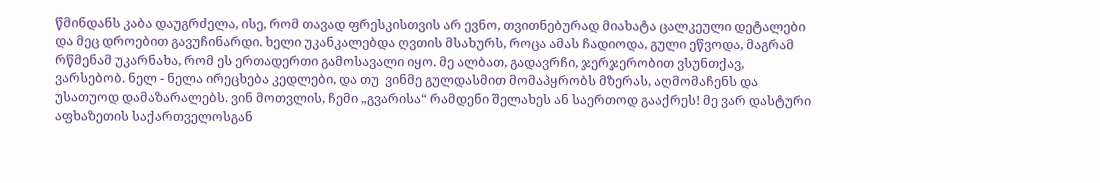წმინდანს კაბა დაუგრძელა, ისე, რომ თავად ფრესკისთვის არ ევნო, თვითნებურად მიახატა ცალკეული დეტალები და მეც დროებით გავუჩინარდი. ხელი უკანკალებდა ღვთის მსახურს, როცა ამას ჩადიოდა, გული ეწვოდა, მაგრამ რწმენამ უკარნახა, რომ ეს ერთადერთი გამოსავალი იყო. მე ალბათ, გადავრჩი, ჯერჯერობით ვსუნთქავ, ვარსებობ. ნელ - ნელა ირეცხება კედლები, და თუ  ვინმე გულდასმით მომაპყრობს მზერას, აღმომაჩენს და უსათუოდ დამაზარალებს. ვინ მოთვლის, ჩემი „გვარისა“ რამდენი შელახეს ან საერთოდ გააქრეს! მე ვარ დასტური აფხაზეთის საქართველოსგან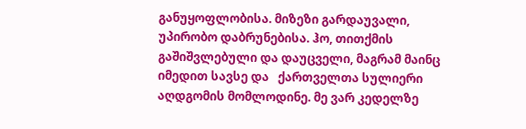განუყოფლობისა. მიზეზი გარდაუვალი, უპირობო დაბრუნებისა. ჰო, თითქმის გაშიშვლებული და დაუცველი, მაგრამ მაინც იმედით სავსე და   ქართველთა სულიერი აღდგომის მომლოდინე. მე ვარ კედელზე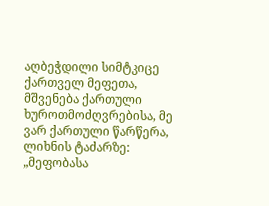აღბეჭდილი სიმტკიცე ქართველ მეფეთა, მშვენება ქართული ხუროთმოძღვრებისა, მე ვარ ქართული წარწერა, ლიხნის ტაძარზე: „მეფობასა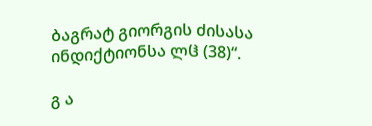ბაგრატ გიორგის ძისასა ინდიქტიონსა ლჱ (38)“.

გ ა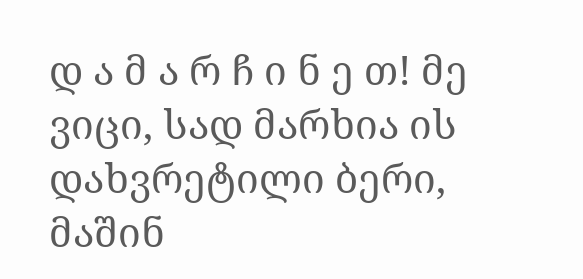დ ა მ ა რ ჩ ი ნ ე თ! მე ვიცი, სად მარხია ის დახვრეტილი ბერი, მაშინ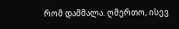რომ დამმალა. ღმერთო, ისევ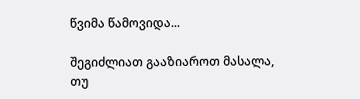წვიმა წამოვიდა...

შეგიძლიათ გააზიაროთ მასალა, თუ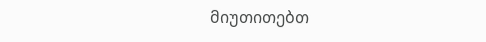მიუთითებთ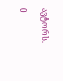ავტორს.

0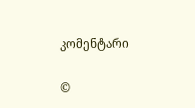კომენტარი

©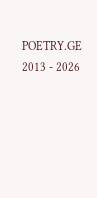POETRY.GE 2013 - 2026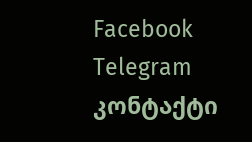Facebook Telegram კონტაქტი